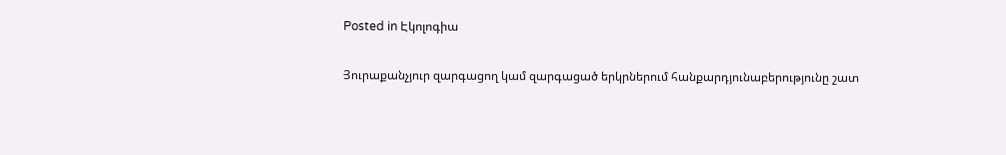Posted in Էկոլոգիա

Յուրաքանչյուր զարգացող կամ զարգացած երկրներում հանքարդյունաբերությունը շատ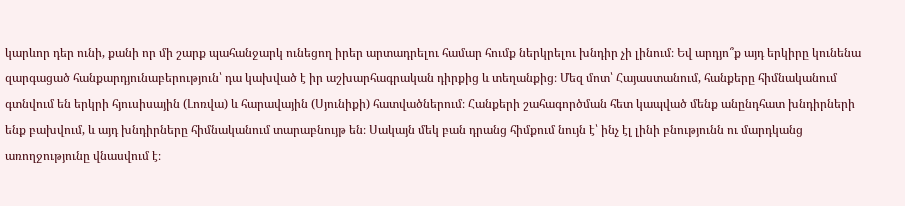կարևոր դեր ունի, քանի որ մի շարք պահանջարկ ունեցող իրեր արտադրելու համար հումք ներկրելու խնդիր չի լինում։ Եվ արդյո՞ք այդ երկիրը կունենա զարգացած հանքարդյունաբերություն՝ դա կախված է իր աշխարհագրական դիրքից և տեղանքից։ Մեզ մոտ՝ Հայաստանում, հանքերը հիմնականում գտնվում են երկրի հյուսիսային (Լոռվա) և հարավային (Սյունիքի) հատվածներում։ Հանքերի շահագործման հետ կապված մենք անընդհատ խնդիրների ենք բախվում, և այդ խնդիրները հիմնականում տարաբնույթ են։ Սակայն մեկ բան դրանց հիմքում նույն է՝ ինչ էլ լինի բնությունն ու մարդկանց առողջությունը վնասվում է։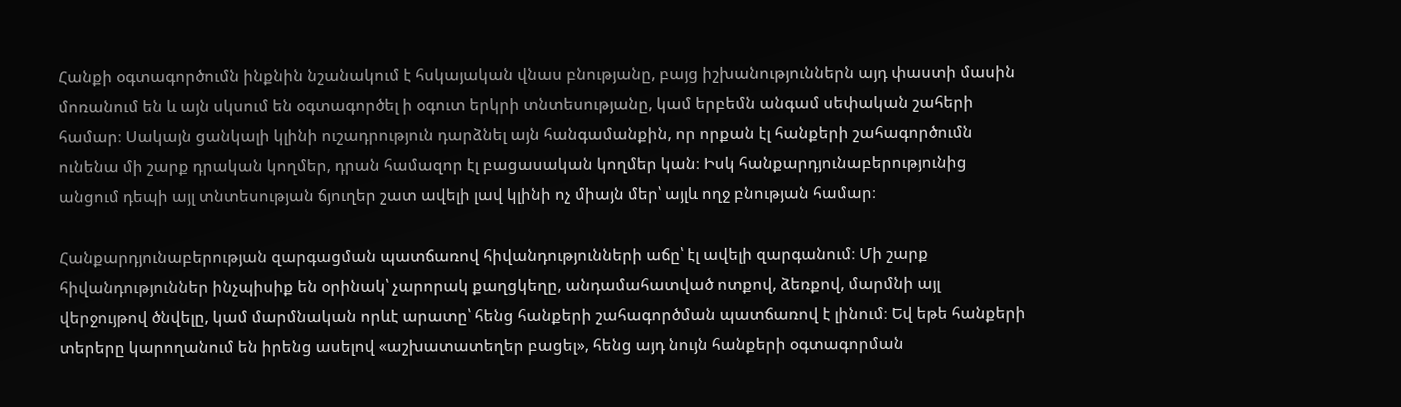Հանքի օգտագործումն ինքնին նշանակում է հսկայական վնաս բնությանը, բայց իշխանություններն այդ փաստի մասին մոռանում են և այն սկսում են օգտագործել ի օգուտ երկրի տնտեսությանը, կամ երբեմն անգամ սեփական շահերի համար։ Սակայն ցանկալի կլինի ուշադրություն դարձնել այն հանգամանքին, որ որքան էլ հանքերի շահագործումն ունենա մի շարք դրական կողմեր, դրան համազոր էլ բացասական կողմեր կան։ Իսկ հանքարդյունաբերությունից անցում դեպի այլ տնտեսության ճյուղեր շատ ավելի լավ կլինի ոչ միայն մեր՝ այլև ողջ բնության համար։

Հանքարդյունաբերության զարգացման պատճառով հիվանդությունների աճը՝ էլ ավելի զարգանում։ Մի շարք հիվանդություններ ինչպիսիք են օրինակ՝ չարորակ քաղցկեղը, անդամահատված ոտքով, ձեռքով, մարմնի այլ վերջույթով ծնվելը, կամ մարմնական որևէ արատը՝ հենց հանքերի շահագործման պատճառով է լինում։ Եվ եթե հանքերի տերերը կարողանում են իրենց ասելով «աշխատատեղեր բացել», հենց այդ նույն հանքերի օգտագորման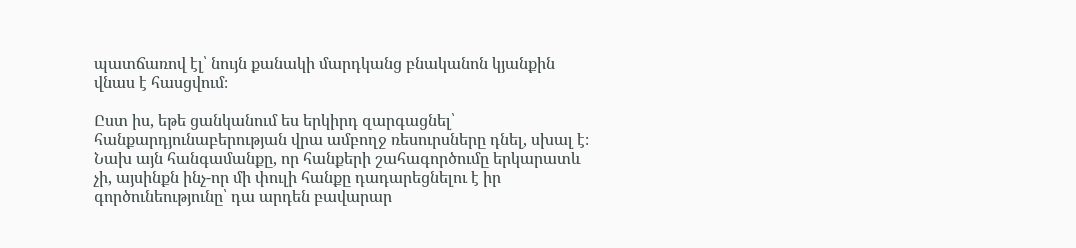պատճառով էլ՝ նույն քանակի մարդկանց բնականոն կյանքին վնաս է հասցվում։

Ըստ իս, եթե ցանկանում ես երկիրդ զարգացնել՝ հանքարդյունաբերության վրա ամբողջ ռեսուրսները դնել, սխալ է։ Նախ այն հանգամանքը, որ հանքերի շահագործումը երկարատև չի, այսինքն ինչ-որ մի փուլի հանքը դադարեցնելու է իր գործունեությունը՝ դա արդեն բավարար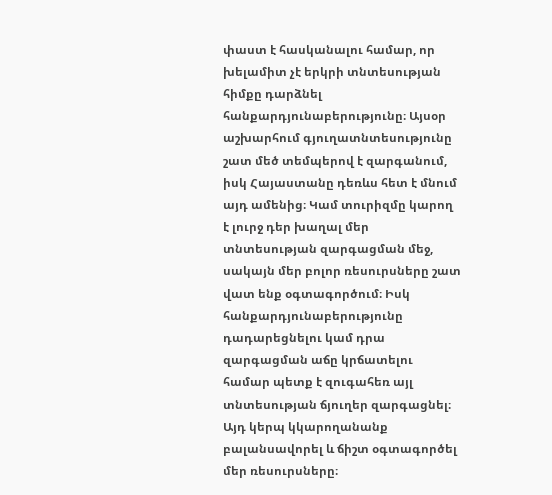փաստ է հասկանալու համար, որ խելամիտ չէ երկրի տնտեսության հիմքը դարձնել հանքարդյունաբերությունը։ Այսօր աշխարհում գյուղատնտեսությունը շատ մեծ տեմպերով է զարգանում, իսկ Հայաստանը դեռևս հետ է մնում այդ ամենից։ Կամ տուրիզմը կարող է լուրջ դեր խաղալ մեր տնտեսության զարգացման մեջ, սակայն մեր բոլոր ռեսուրսները շատ վատ ենք օգտագործում։ Իսկ հանքարդյունաբերությունը դադարեցնելու կամ դրա զարգացման աճը կրճատելու համար պետք է զուգահեռ այլ տնտեսության ճյուղեր զարգացնել։ Այդ կերպ կկարողանանք բալանսավորել և ճիշտ օգտագործել մեր ռեսուրսները։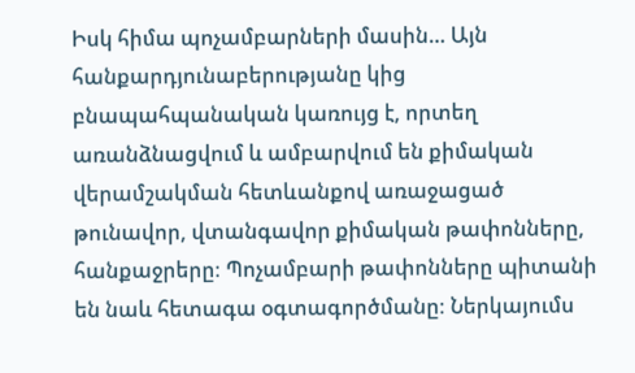Իսկ հիմա պոչամբարների մասին… Այն հանքարդյունաբերությանը կից բնապահպանական կառույց է, որտեղ առանձնացվում և ամբարվում են քիմական վերամշակման հետևանքով առաջացած թունավոր, վտանգավոր քիմական թափոնները, հանքաջրերը։ Պոչամբարի թափոնները պիտանի են նաև հետագա օգտագործմանը։ Ներկայումս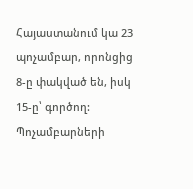Հայաստանում կա 23 պոչամբար, որոնցից 8-ը փակված են, իսկ 15-ը՝ գործող: Պոչամբարների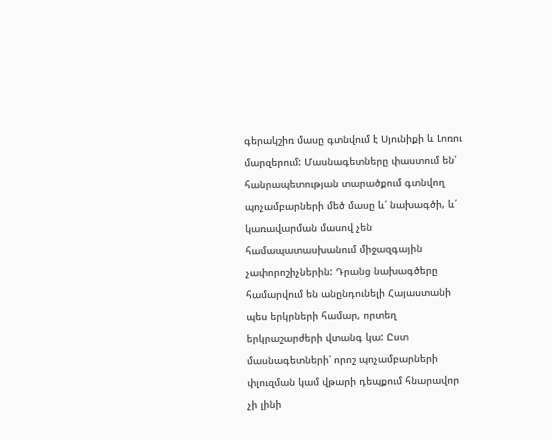գերակշիռ մասը գտնվում է Սյունիքի և Լոռու մարզերում: Մասնագետները փաստում են՝ հանրապետության տարածքում գտնվող պոչամբարների մեծ մասը և՛ նախագծի, և՛ կառավարման մասով չեն համապատասխանում միջազգային չափորոշիչներին: Դրանց նախագծերը համարվում են անընդունելի Հայաստանի պես երկրների համար, որտեղ երկրաշարժերի վտանգ կա: Ըստ մասնագետների՝ որոշ պոչամբարների փլուզման կամ վթարի դեպքում հնարավոր չի լինի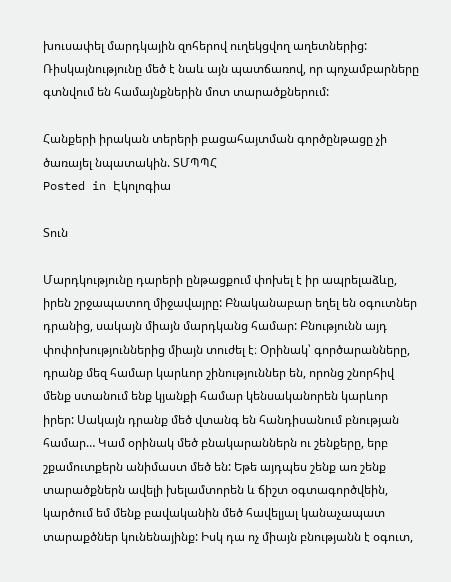խուսափել մարդկային զոհերով ուղեկցվող աղետներից: Ռիսկայնությունը մեծ է նաև այն պատճառով, որ պոչամբարները գտնվում են համայնքներին մոտ տարածքներում:

Հանքերի իրական տերերի բացահայտման գործընթացը չի ծառայել նպատակին. ՏՄՊՊՀ
Posted in Էկոլոգիա

Տուն

Մարդկությունը դարերի ընթացքում փոխել է իր ապրելաձևը, իրեն շրջապատող միջավայրը: Բնականաբար եղել են օգուտներ դրանից, սակայն միայն մարդկանց համար: Բնությունն այդ փոփոխություններից միայն տուժել է։ Օրինակ՝ գործարանները, դրանք մեզ համար կարևոր շինություններ են, որոնց շնորհիվ մենք ստանում ենք կյանքի համար կենսականորեն կարևոր իրեր: Սակայն դրանք մեծ վտանգ են հանդիսանում բնության համար… Կամ օրինակ մեծ բնակարաններն ու շենքերը, երբ շքամուտքերն անիմաստ մեծ են: Եթե այդպես շենք առ շենք տարածքներն ավելի խելամտորեն և ճիշտ օգտագործվեին, կարծում եմ մենք բավականին մեծ հավելյալ կանաչապատ տարաքծներ կունենայինք: Իսկ դա ոչ միայն բնությանն է օգուտ,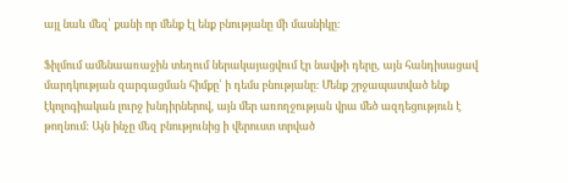այլ նաև մեզ՝ քանի որ մենք էլ ենք բնությանը մի մասնիկը:

Ֆիլմում ամենաառաջին տեղում ներակայացվում էր նավթի դերը, այն հանդիսացավ մարդկության զարգացման հիմքը՝ ի դեմս բնությանը: Մենք շրջապատված ենք էկոլոգիական լուրջ խնդիրներով, այն մեր առողջության վրա մեծ ազդեցություն է թողնում: Այն ինչը մեզ բնությունից ի վերուստ տրված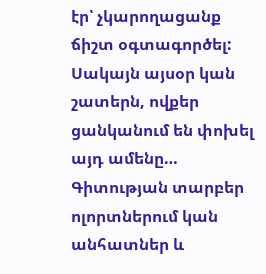էր՝ չկարողացանք ճիշտ օգտագործել: Սակայն այսօր կան շատերն, ովքեր ցանկանում են փոխել այդ ամենը… Գիտության տարբեր ոլորտներում կան անհատներ և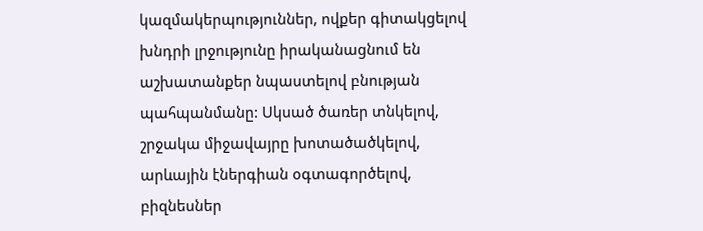կազմակերպություններ, ովքեր գիտակցելով խնդրի լրջությունը իրականացնում են աշխատանքեր նպաստելով բնության պահպանմանը: Սկսած ծառեր տնկելով, շրջակա միջավայրը խոտածածկելով, արևային էներգիան օգտագործելով, բիզնեսներ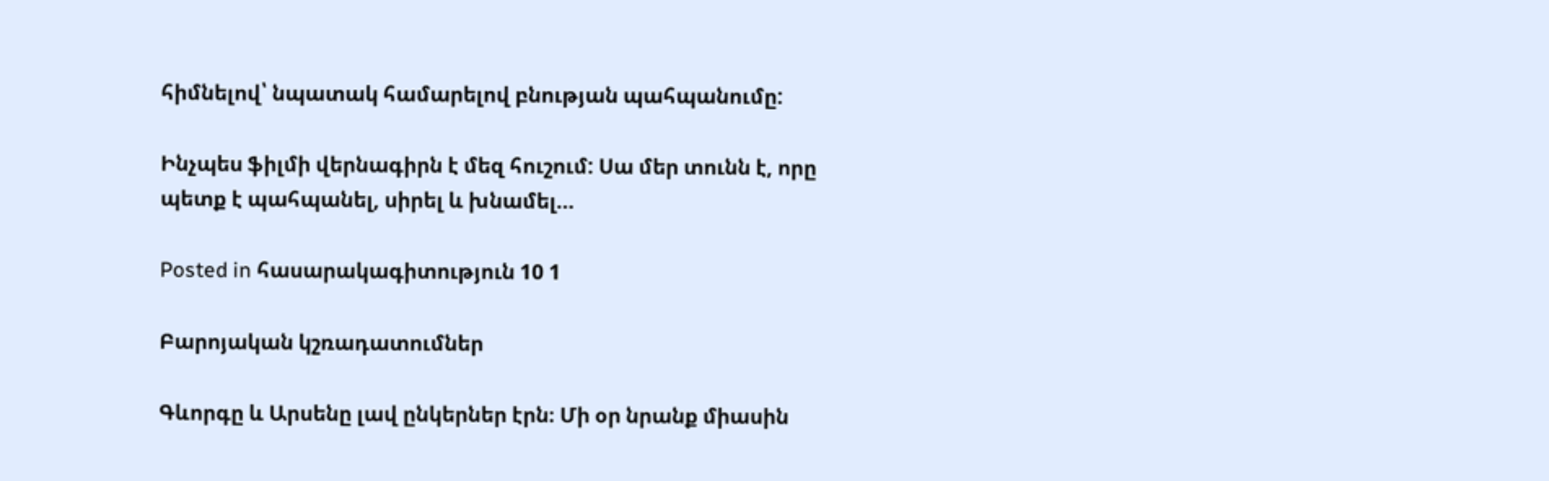հիմնելով՝ նպատակ համարելով բնության պահպանումը:

Ինչպես ֆիլմի վերնագիրն է մեզ հուշում: Սա մեր տունն է, որը պետք է պահպանել, սիրել և խնամել…

Posted in հասարակագիտություն 10 1

Բարոյական կշռադատումներ

Գևորգը և Արսենը լավ ընկերներ էրն։ Մի օր նրանք միասին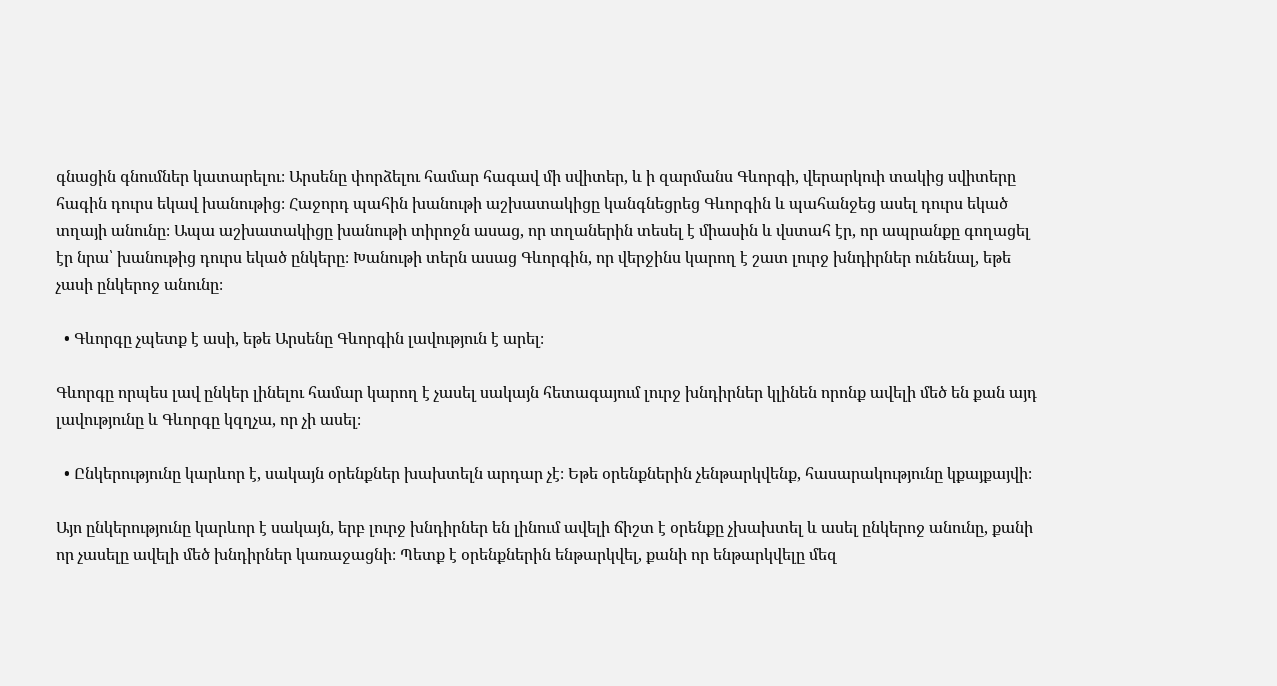գնացին գնումներ կատարելու։ Արսենը փորձելու համար հագավ մի սվիտեր, և ի զարմանս Գևորգի, վերարկուի տակից սվիտերը հագին դուրս եկավ խանութից։ Հաջորդ պահին խանութի աշխատակիցը կանգնեցրեց Գևորգին և պահանջեց ասել դուրս եկած տղայի անունը։ Ապա աշխատակիցը խանութի տիրոջն ասաց, որ տղաներին տեսել է միասին և վստահ էր, որ ապրանքը գողացել էր նրա՝ խանութից դուրս եկած ընկերը։ Խանութի տերն ասաց Գևորգին, որ վերջինս կարող է շատ լուրջ խնդիրներ ունենալ, եթե չասի ընկերոջ անունը։

  • Գևորգը չպետք է ասի, եթե Արսենը Գևորգին լավություն է արել։

Գևորգը որպես լավ ընկեր լինելու համար կարող է չասել սակայն հետագայում լուրջ խնդիրներ կլինեն որոնք ավելի մեծ են քան այդ լավությունը և Գևորգը կզղչա, որ չի ասել։

  • Ընկերությունը կարևոր է, սակայն օրենքներ խախտելն արդար չէ։ Եթե օրենքներին չենթարկվենք, հասարակությունը կքայքայվի։

Այո ընկերությունը կարևոր է սակայն, երբ լուրջ խնդիրներ են լինում ավելի ճիշտ է օրենքը չխախտել և ասել ընկերոջ անունը, քանի որ չասելը ավելի մեծ խնդիրներ կառաջացնի։ Պետք է օրենքներին ենթարկվել, քանի որ ենթարկվելը մեզ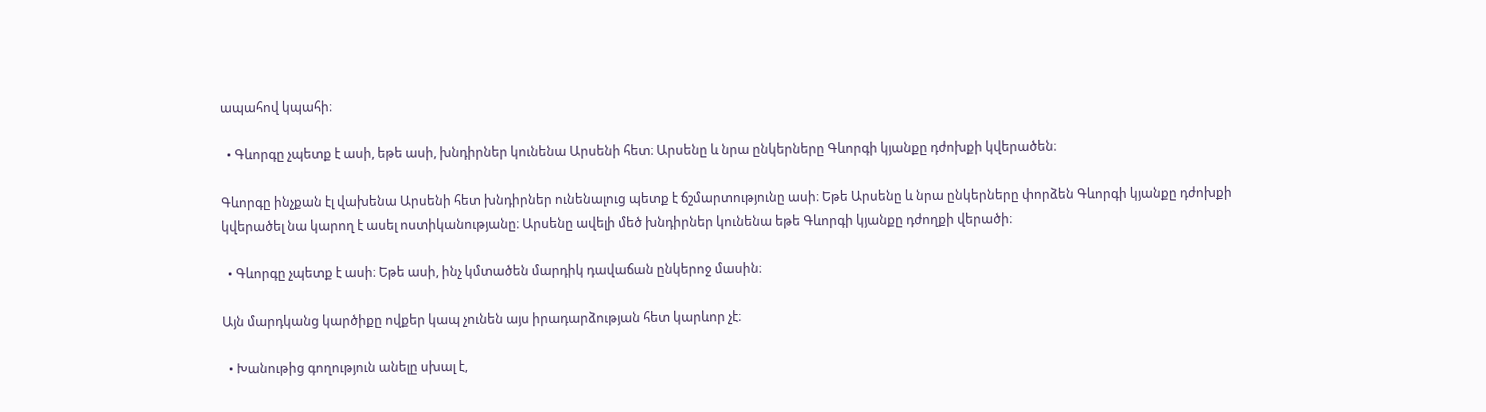ապահով կպահի։

  • Գևորգը չպետք է ասի, եթե ասի, խնդիրներ կունենա Արսենի հետ։ Արսենը և նրա ընկերները Գևորգի կյանքը դժոխքի կվերածեն։

Գևորգը ինչքան էլ վախենա Արսենի հետ խնդիրներ ունենալուց պետք է ճշմարտությունը ասի։ Եթե Արսենը և նրա ընկերները փորձեն Գևորգի կյանքը դժոխքի կվերածել նա կարող է ասել ոստիկանությանը։ Արսենը ավելի մեծ խնդիրներ կունենա եթե Գևորգի կյանքը դժողքի վերածի։

  • Գևորգը չպետք է ասի։ Եթե ասի, ինչ կմտածեն մարդիկ դավաճան ընկերոջ մասին։

Այն մարդկանց կարծիքը ովքեր կապ չունեն այս իրադարձության հետ կարևոր չէ։

  • Խանութից գողություն անելը սխալ է,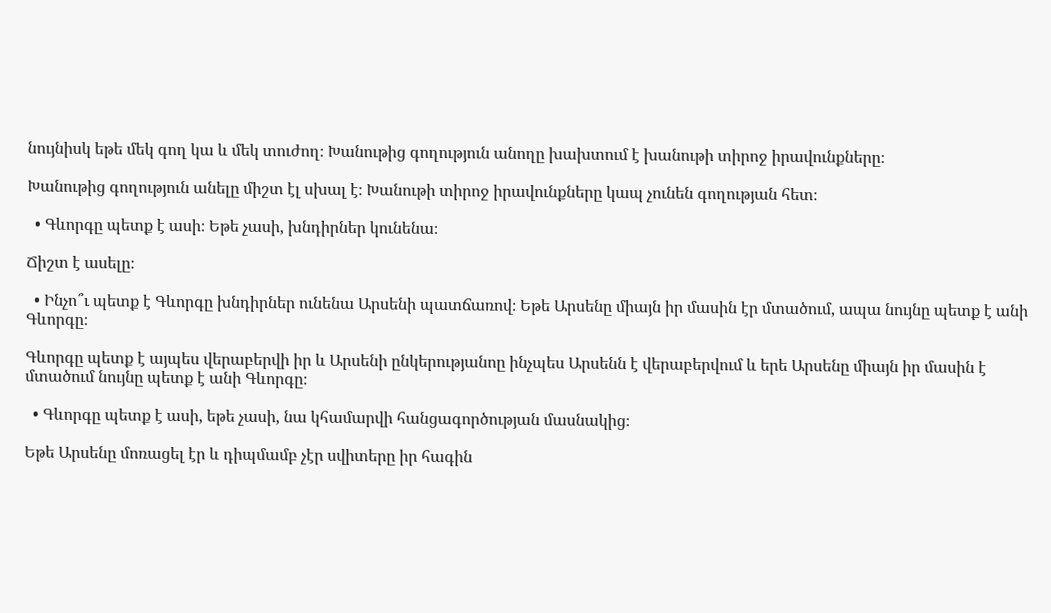նույնիսկ եթե մեկ գող կա և մեկ տուժող։ Խանութից գողություն անողը խախտում է խանութի տիրոջ իրավունքները։

Խանութից գողություն անելը միշտ էլ սխալ է։ Խանութի տիրոջ իրավունքները կապ չունեն գողության հետ։

  • Գևորգը պետք է ասի։ Եթե չասի, խնդիրներ կունենա։

Ճիշտ է ասելը։

  • Ինչո՞ւ պետք է Գևորգը խնդիրներ ունենա Արսենի պատճառով։ Եթե Արսենը միայն իր մասին էր մտածում, ապա նույնը պետք է անի Գևորգը։

Գևորգը պետք է այպես վերաբերվի իր և Արսենի ընկերությանոը ինչպես Արսենն է վերաբերվում և երե Արսենը միայն իր մասին է մտածում նույնը պետք է անի Գևորգը։

  • Գևորգը պետք է ասի, եթե չասի, նա կհամարվի հանցագործության մասնակից։

Եթե Արսենը մոռացել էր և դիպմամբ չէր սվիտերը իր հագին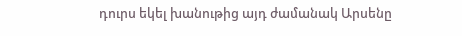դուրս եկել խանութից այդ ժամանակ Արսենը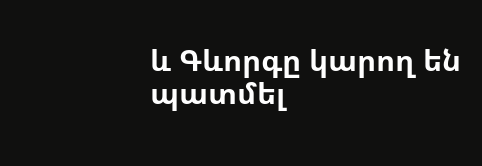և Գևորգը կարող են պատմել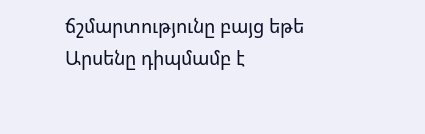ճշմարտությունը բայց եթե Արսենը դիպմամբ է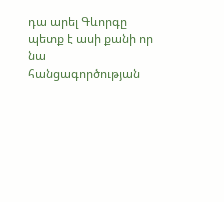դա արել Գևորգը պետք է ասի քանի որ նա հանցագործության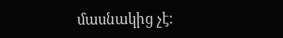մասնակից չէ։